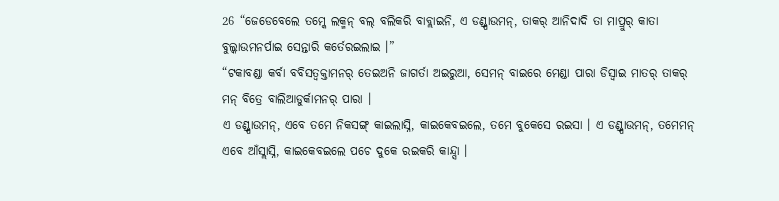26 “ଜେଡେବେଲେ ତମ୍କେ ଲକ୍ମନ୍ ବଲ୍ ବଲିକରି ବାବ୍ଲାଇନି, ଏ ଡଣ୍ଡ୍ପାଉମନ୍, ତାକର୍ ଆନିଦାଦି ତା ମାପ୍ରୁର୍ କାତା ବୁଲ୍କାଉମନର୍ପାଇ ସେନ୍ତାରି କର୍ତେରଇଲାଇ ।”
“ଟକାବଣ୍ଡା କର୍ବା ବବିସତ୍ବକ୍ତାମନର୍ ତେଇଅନି ଜାଗର୍ତା ଅଇରୁଆ, ସେମନ୍ ବାଇରେ ମେଣ୍ଡା ପାରା ଡିସ୍ବାଇ ମାତର୍ ତାକର୍ ମନ୍ ବିତ୍ରେ ବାଲିଆଡୁର୍କାମନର୍ ପାରା ।
ଏ ଡଣ୍ଡ୍ପାଉମନ୍, ଏବେ ତମେ ନିକସଙ୍ଗ୍ କାଇଲାସ୍ନି, କାଇକେବଇଲେ, ତମେ ବୁକେସେ ରଇସା । ଏ ଡଣ୍ଡ୍ପାଉମନ୍, ତମେମନ୍ ଏବେ ଆଁସ୍ଲାସ୍ନି, କାଇକେବଇଲେ ପଚେ ଦୁକେ ରଇକରି କାନ୍ଦ୍ସା ।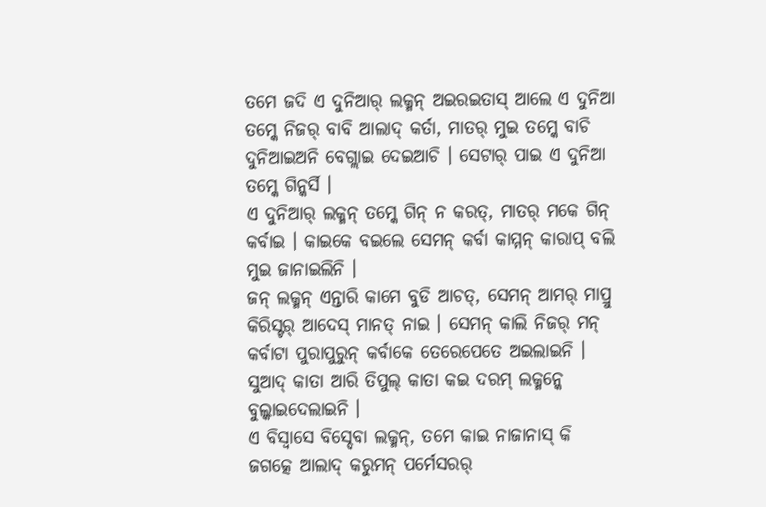ତମେ ଜଦି ଏ ଦୁନିଆର୍ ଲକ୍ମନ୍ ଅଇରଇତାସ୍ ଆଲେ ଏ ଦୁନିଆ ତମ୍କେ ନିଜର୍ ବାବି ଆଲାଦ୍ କର୍ତା, ମାତର୍ ମୁଇ ତମ୍କେ ବାଚି ଦୁନିଆଇଅନି ବେଗ୍ଲାଇ ଦେଇଆଚି । ସେଟାର୍ ପାଇ ଏ ଦୁନିଆ ତମ୍କେ ଗିନ୍କର୍ସି ।
ଏ ଦୁନିଆର୍ ଲକ୍ମନ୍ ତମ୍କେ ଗିନ୍ ନ କରତ୍, ମାତର୍ ମକେ ଗିନ୍ କର୍ବାଇ । କାଇକେ ବଇଲେ ସେମନ୍ କର୍ବା କାମ୍ମନ୍ କାରାପ୍ ବଲି ମୁଇ ଜାନାଇଲିନି ।
ଜନ୍ ଲକ୍ମନ୍ ଏନ୍ତାରି କାମେ ବୁଡି ଆଚତ୍, ସେମନ୍ ଆମର୍ ମାପ୍ରୁ କିରିସ୍ଟର୍ ଆଦେସ୍ ମାନତ୍ ନାଇ । ସେମନ୍ କାଲି ନିଜର୍ ମନ୍ କର୍ବାଟା ପୁରାପୁରୁନ୍ କର୍ବାକେ ତେରେପେତେ ଅଇଲାଇନି । ସୁଆଦ୍ କାତା ଆରି ତିପୁଲ୍ କାତା କଇ ଦରମ୍ ଲକ୍ମନ୍କେ ବୁଲ୍କାଇଦେଲାଇନି ।
ଏ ବିସ୍ବାସେ ବିସ୍ଦେବା ଲକ୍ମନ୍, ତମେ କାଇ ନାଜାନାସ୍ କି ଜଗତ୍କେ ଆଲାଦ୍ କରୁମନ୍ ପର୍ମେସରର୍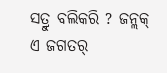ସତ୍ରୁ ବଲିକରି ? ଜନ୍ଲକ୍ ଏ ଜଗତର୍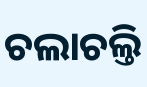ଚଲାଚଲ୍ତି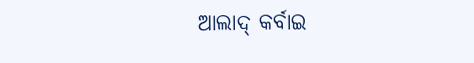ଆଲାଦ୍ କର୍ବାଇ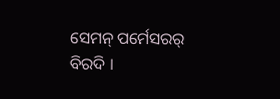ସେମନ୍ ପର୍ମେସରର୍ ବିରଦି ।